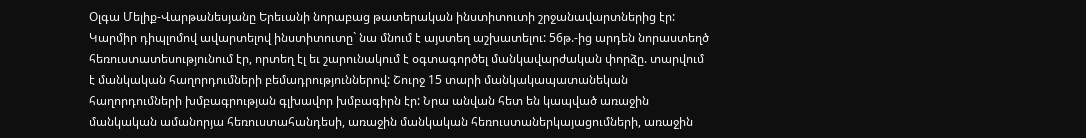Օլգա Մելիք-Վարթանեսյանը Երեւանի նորաբաց թատերական ինստիտուտի շրջանավարտներից էր: Կարմիր դիպլոմով ավարտելով ինստիտուտը` նա մնում է այստեղ աշխատելու: 56թ.-ից արդեն նորաստեղծ հեռուստատեսությունում էր, որտեղ էլ եւ շարունակում է օգտագործել մանկավարժական փորձը. տարվում է մանկական հաղորդումների բեմադրություններով: Շուրջ 15 տարի մանկակապատանեկան հաղորդումների խմբագրության գլխավոր խմբագիրն էր: Նրա անվան հետ են կապված առաջին մանկական ամանորյա հեռուստահանդեսի, առաջին մանկական հեռուստաներկայացումների, առաջին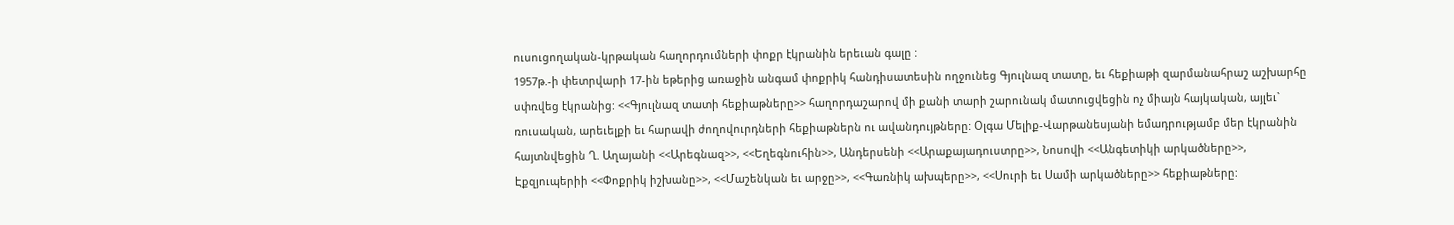ուսուցողական-կրթական հաղորդումների փոքր էկրանին երեւան գալը :
1957թ.-ի փետրվարի 17-ին եթերից առաջին անգամ փոքրիկ հանդիսատեսին ողջունեց Գյուլնազ տատը, եւ հեքիաթի զարմանահրաշ աշխարհը սփռվեց էկրանից: <<Գյուլնազ տատի հեքիաթները>> հաղորդաշարով մի քանի տարի շարունակ մատուցվեցին ոչ միայն հայկական, այլեւ` ռուսական, արեւելքի եւ հարավի ժողովուրդների հեքիաթներն ու ավանդույթները: Օլգա Մելիք-Վարթանեսյանի եմադրությամբ մեր էկրանին հայտնվեցին Ղ. Աղայանի <<Արեգնազ>>, <<Եղեգնուհին>>, Անդերսենի <<Արաքայադուստրը>>, Նոսովի <<Անգետիկի արկածները>>, Էքզյուպերիի <<Փոքրիկ իշխանը>>, <<Մաշենկան եւ արջը>>, <<Գառնիկ ախպերը>>, <<Սուրի եւ Սամի արկածները>> հեքիաթները: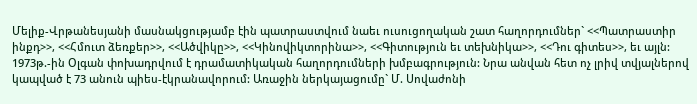Մելիք-Վրթանեսյանի մասնակցությամբ էին պատրաստվում նաեւ ուսուցողական շատ հաղորդումներ` <<Պատրաստիր ինքդ>>, <<Հմուտ ձեռքեր>>, <<Ածվիկը>>, <<Կինովիկտորինա>>, <<Գիտություն եւ տեխնիկա>>, <<Դու գիտես>>, եւ այլն:
1973թ.-ին Օլգան փոխադրվում է դրամատիկական հաղորդումների խմբագրություն: Նրա անվան հետ ոչ լրիվ տվյալներով կապված է 73 անուն պիես-էկրանավորում: Առաջին ներկայացումը` Մ. Սովաժոնի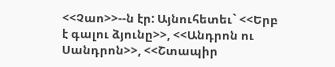<<Չաո>>--ն էր: Այնուհետեւ` <<Երբ է գալու ձյունը>>, <<Անդրոն ու Սանդրոն>>, <<Շտապիր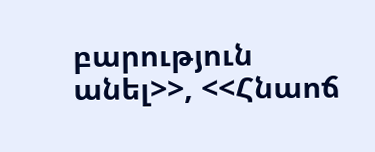բարություն անել>>, <<Հնաոճ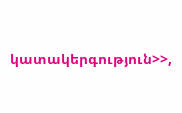կատակերգություն>>,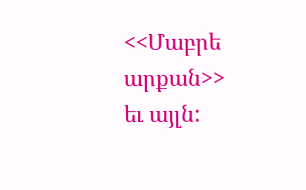<<Մաբրե արքան>> եւ այլն: